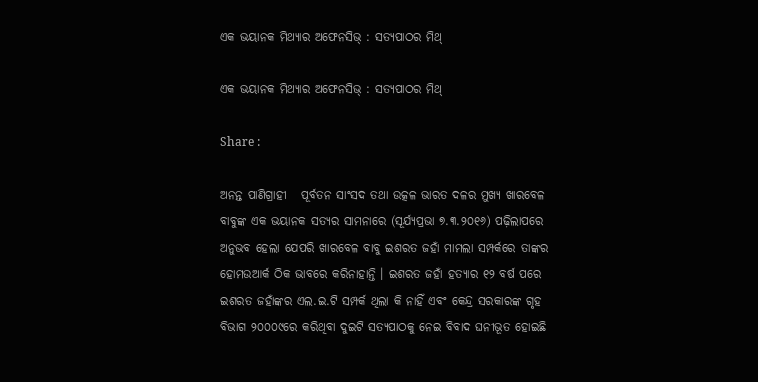ଏକ ଭୟାନକ ମିଥ୍ୟାର ଅଫେନସିଭ୍ : ସତ୍ୟପାଠର ମିଥ୍

ଏକ ଭୟାନକ ମିଥ୍ୟାର ଅଫେନସିଭ୍ : ସତ୍ୟପାଠର ମିଥ୍

Share :

ଅନନ୍ତ ପାଣିଗ୍ରାହୀ   ପୂର୍ବତନ ସାଂସଦ ତଥା ଉତ୍କଳ ଭାରତ ଦଳର ମୁଖ୍ୟ ଖାରବେଳ ବାବୁଙ୍କ ଏକ ଭୟାନକ ସତ୍ୟର ସାମନାରେ (ସୂର୍ଯ୍ୟପ୍ରଭା ୭.୩.୨୦୧୬) ପଢ଼ିଲାପରେ ଅନୁଭବ ହେଲା ଯେପରି ଖାରବେଳ ବାବୁ ଇଶରତ ଜହାଁ ମାମଲା ସମ୍ପର୍କରେ ତାଙ୍କର ହୋମଉଆର୍କ ଠିକ ଭାବରେ କରିନାହାନ୍ତି । ଇଶରତ ଜହାଁ ହତ୍ୟାର ୧୨ ବର୍ଷ ପରେ ଇଶରତ ଜହାଁଙ୍କର ଏଲ.ଇ.ଟି ସମ୍ପର୍କ ଥିଲା କି ନାହିଁ ଏବଂ କେନ୍ଦ୍ର ସରକାରଙ୍କ ଗୃହ ବିଭାଗ ୨୦୦୦୯ରେ କରିଥିବା ଦୁଇଟି ସତ୍ୟପାଠକୁ ନେଇ ବିବାଦ ଘନୀଭୂତ ହୋଇଛି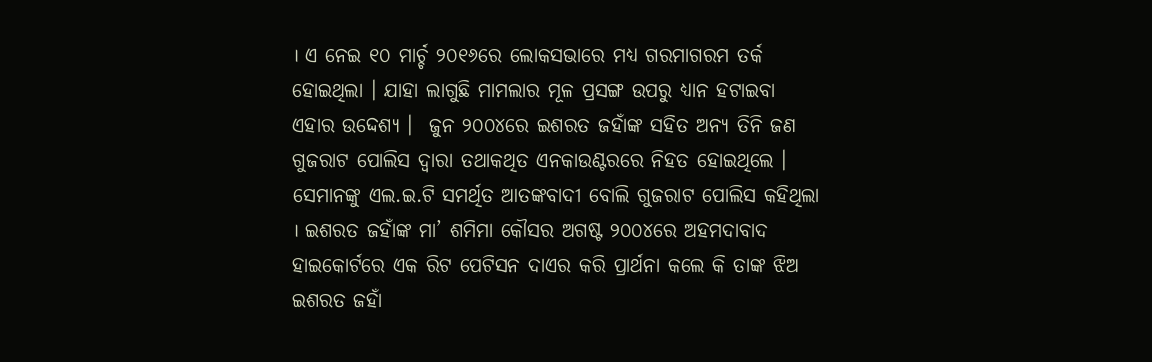। ଏ ନେଇ ୧୦ ମାର୍ଚ୍ଚ ୨୦୧୬ରେ ଲୋକସଭାରେ ମଧ୍ୟ ଗରମାଗରମ ତର୍କ ହୋଇଥିଲା । ଯାହା ଲାଗୁଛି ମାମଲାର ମୂଳ ପ୍ରସଙ୍ଗ ଉପରୁ ଧ୍ୟାନ ହଟାଇବା ଏହାର ଉଦ୍ଦେଶ୍ୟ ।  ଜୁନ ୨୦୦୪ରେ ଇଶରତ ଜହାଁଙ୍କ ସହିତ ଅନ୍ୟ ତିନି ଜଣ ଗୁଜରାଟ ପୋଲିସ ଦ୍ବାରା ତଥାକଥିତ ଏନକାଉଣ୍ଟରରେ ନିହତ ହୋଇଥିଲେ । ସେମାନଙ୍କୁ ଏଲ.ଇ.ଟି ସମର୍ଥିତ ଆତଙ୍କବାଦୀ ବୋଲି ଗୁଜରାଟ ପୋଲିସ କହିଥିଲା । ଇଶରତ ଜହାଁଙ୍କ ମା’ ଶମିମା କୌସର ଅଗଷ୍ଟ ୨୦୦୪ରେ ଅହମଦାବାଦ ହାଇକୋର୍ଟରେ ଏକ ରିଟ ପେଟିସନ ଦାଏର କରି ପ୍ରାର୍ଥନା କଲେ କି ତାଙ୍କ ଝିଅ ଇଶରତ ଜହାଁ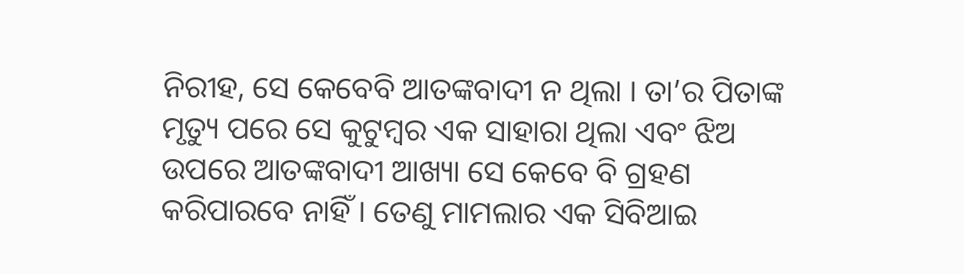ନିରୀହ, ସେ କେବେବି ଆତଙ୍କବାଦୀ ନ ଥିଲା । ତା’ର ପିତାଙ୍କ ମୃତ୍ୟୁ ପରେ ସେ କୁଟୁମ୍ବର ଏକ ସାହାରା ଥିଲା ଏବଂ ଝିଅ ଉପରେ ଆତଙ୍କବାଦୀ ଆଖ୍ୟା ସେ କେବେ ବି ଗ୍ରହଣ କରିପାରବେ ନାହିଁ । ତେଣୁ ମାମଲାର ଏକ ସିବିଆଇ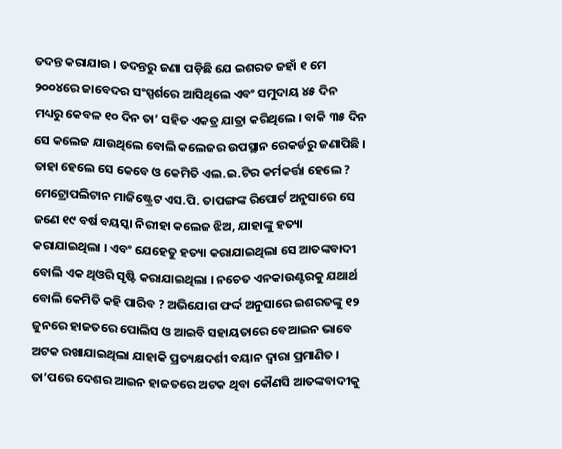ତଦନ୍ତ କରାଯାଉ । ତଦନ୍ତରୁ ଜଣା ପଡ଼ିଛି ଯେ ଇଶରତ ଜହାଁ ୧ ମେ ୨୦୦୪ରେ ଜାବେଦର ସଂସ୍ପର୍ଶରେ ଆସିଥିଲେ ଏବଂ ସମୁଦାୟ ୪୫ ଦିନ ମଧ୍ୟରୁ କେବଳ ୧୦ ଦିନ ତା’ ସହିତ ଏକତ୍ର ଯାତ୍ରା କରିଥିଲେ । ବାକି ୩୫ ଦିନ ସେ କଲେଜ ଯାଉଥିଲେ ବୋଲି କଲେଜର ଉପସ୍ଥାନ ରେକର୍ଡରୁ ଜଣାପିଛି । ତାହା ହେଲେ ସେ କେବେ ଓ କେମିତି ଏଲ.ଇ.ଟିର କର୍ମକର୍ତ୍ତା ହେଲେ ? ମେଟ୍ରୋପଲିଟାନ ମାଜିଷ୍ଟ୍ରେଟ ଏସ.ପି. ତାପଙ୍ଗଙ୍କ ରିପୋର୍ଟ ଅନୁସାରେ ସେ ଜଣେ ୧୯ ବର୍ଷ ବୟସ୍କା ନିରୀହା କଲେଜ ଝିଅ, ଯାହାଙ୍କୁ ହତ୍ୟା କରାଯାଇଥିଲା । ଏବଂ ଯେହେତୁ ହତ୍ୟା କରାଯାଇଥିଲା ସେ ଆତଙ୍କବାଦୀ ବୋଲି ଏକ ଥିଓରି ସୃଷ୍ଟି କରାଯାଇଥିଲା । ନଚେତ ଏନକାଉଣ୍ଟରକୁ ଯଥାର୍ଥ ବୋଲି କେମିତି କହି ପାରିବ ? ଅଭିଯୋଗ ଫର୍ଦ୍ଦ ଅନୁସାରେ ଇଶରତଙ୍କୁ ୧୨ ଜୁନରେ ହାଜତରେ ପୋଲିସ ଓ ଆଇବି ସହାୟତାରେ ବେଆଇନ ଭାବେ ଅଟକ ରଖାଯାଇଥିଲା ଯାହାକି ପ୍ରତ୍ୟକ୍ଷଦର୍ଶୀ ବୟାନ ଦ୍ବାରା ପ୍ରମାଣିତ । ତା’ପରେ ଦେଶର ଆଇନ ହାଜତରେ ଅଟକ ଥିବା କୌଣସି ଆତଙ୍କବାଦୀକୁ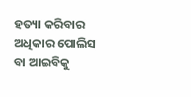ହତ୍ୟା କରିବାର ଅଧିକାର ପୋଲିସ ବା ଆଇବିକୁ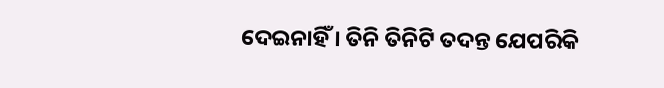ଦେଇନାହିଁ । ତିନି ତିନିଟି ତଦନ୍ତ ଯେପରିକି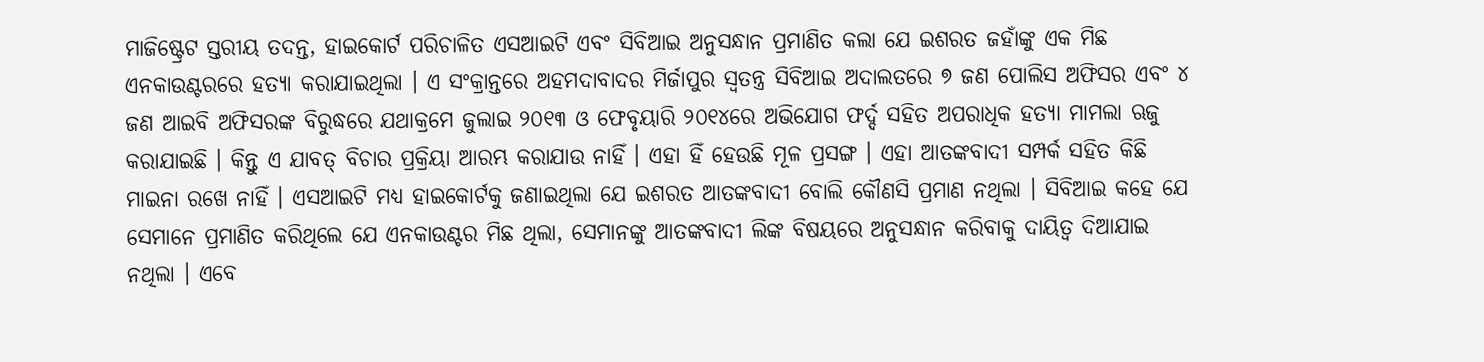ମାଜିଷ୍ଟ୍ରେଟ ସ୍ତରୀୟ ତଦନ୍ତ, ହାଇକୋର୍ଟ ପରିଚାଳିତ ଏସଆଇଟି ଏବଂ ସିବିଆଇ ଅନୁସନ୍ଧାନ ପ୍ରମାଣିତ କଲା ଯେ ଇଶରତ ଜହାଁଙ୍କୁ ଏକ ମିଛ ଏନକାଉଣ୍ଟରରେ ହତ୍ୟା କରାଯାଇଥିଲା । ଏ ସଂକ୍ରାନ୍ତରେ ଅହମଦାବାଦର ମିର୍ଜାପୁର ସ୍ବତନ୍ତ୍ର ସିବିଆଇ ଅଦାଲତରେ ୭ ଜଣ ପୋଲିସ ଅଫିସର ଏବଂ ୪ ଜଣ ଆଇବି ଅଫିସରଙ୍କ ବିରୁଦ୍ଧରେ ଯଥାକ୍ରମେ ଜୁଲାଇ ୨୦୧୩ ଓ ଫେବୃୟାରି ୨୦୧୪ରେ ଅଭିଯୋଗ ଫର୍ଦ୍ଦ ସହିତ ଅପରାଧିକ ହତ୍ୟା ମାମଲା ଋଜୁ କରାଯାଇଛି । କିନ୍ତୁ ଏ ଯାବତ୍ ବିଚାର ପ୍ରକ୍ରିୟା ଆରମ୍ଭ କରାଯାଉ ନାହିଁ । ଏହା ହିଁ ହେଉଛି ମୂଳ ପ୍ରସଙ୍ଗ । ଏହା ଆତଙ୍କବାଦୀ ସମ୍ପର୍କ ସହିତ କିଛି ମାଇନା ରଖେ ନାହିଁ । ଏସଆଇଟି ମଧ୍ୟ ହାଇକୋର୍ଟକୁ ଜଣାଇଥିଲା ଯେ ଇଶରତ ଆତଙ୍କବାଦୀ ବୋଲି କୌଣସି ପ୍ରମାଣ ନଥିଲା । ସିବିଆଇ କହେ ଯେ ସେମାନେ ପ୍ରମାଣିତ କରିଥିଲେ ଯେ ଏନକାଉଣ୍ଟର ମିଛ ଥିଲା, ସେମାନଙ୍କୁ ଆତଙ୍କବାଦୀ ଲିଙ୍କ ବିଷୟରେ ଅନୁସନ୍ଧାନ କରିବାକୁ ଦାୟିତ୍ବ ଦିଆଯାଇ ନଥିଲା । ଏବେ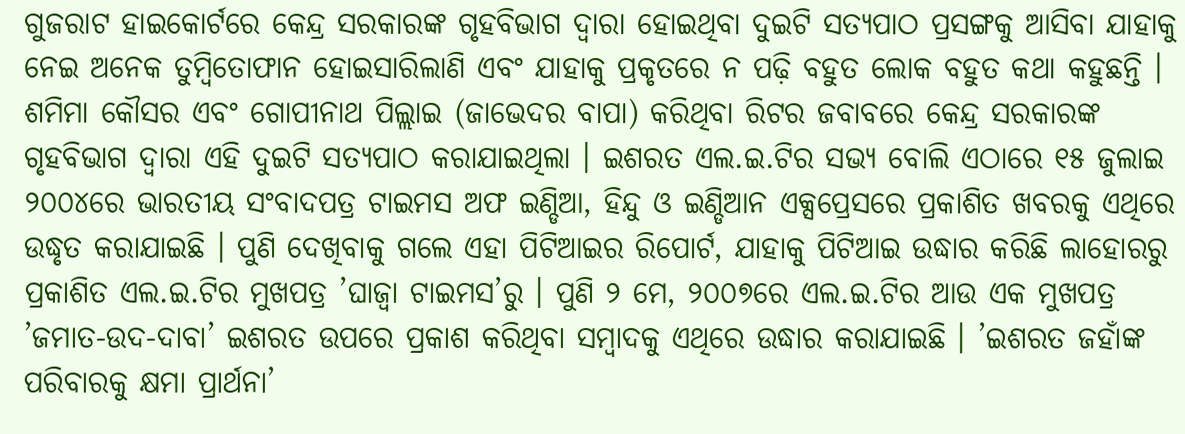ଗୁଜରାଟ ହାଇକୋର୍ଟରେ କେନ୍ଦ୍ର ସରକାରଙ୍କ ଗୃହବିଭାଗ ଦ୍ବାରା ହୋଇଥିବା ଦୁଇଟି ସତ୍ୟପାଠ ପ୍ରସଙ୍ଗକୁ ଆସିବା ଯାହାକୁ ନେଇ ଅନେକ ତୁମ୍ବିତୋଫାନ ହୋଇସାରିଲାଣି ଏବଂ ଯାହାକୁ ପ୍ରକୃତରେ ନ ପଢ଼ି ବହୁତ ଲୋକ ବହୁତ କଥା କହୁଛନ୍ତି । ଶମିମା କୌସର ଏବଂ ଗୋପୀନାଥ ପିଲ୍ଲାଇ (ଜାଭେଦର ବାପା) କରିଥିବା ରିଟର ଜବାବରେ କେନ୍ଦ୍ର ସରକାରଙ୍କ ଗୃହବିଭାଗ ଦ୍ବାରା ଏହି ଦୁଇଟି ସତ୍ୟପାଠ କରାଯାଇଥିଲା । ଇଶରତ ଏଲ.ଇ.ଟିର ସଭ୍ୟ ବୋଲି ଏଠାରେ ୧୫ ଜୁଲାଇ ୨୦୦୪ରେ ଭାରତୀୟ ସଂବାଦପତ୍ର ଟାଇମସ ଅଫ ଇଣ୍ଡିଆ, ହିନ୍ଦୁ ଓ ଇଣ୍ଡିଆନ ଏକ୍ସପ୍ରେସରେ ପ୍ରକାଶିତ ଖବରକୁ ଏଥିରେ ଉଦ୍ଧୃତ କରାଯାଇଛି । ପୁଣି ଦେଖିବାକୁ ଗଲେ ଏହା ପିଟିଆଇର ରିପୋର୍ଟ, ଯାହାକୁ ପିଟିଆଇ ଉଦ୍ଧାର କରିଛି ଲାହୋରରୁ ପ୍ରକାଶିତ ଏଲ.ଇ.ଟିର ମୁଖପତ୍ର ’ଘାଜ୍ବା ଟାଇମସ’ରୁ । ପୁଣି ୨ ମେ, ୨୦୦୭ରେ ଏଲ.ଇ.ଟିର ଆଉ ଏକ ମୁଖପତ୍ର ’ଜମାତ-ଉଦ-ଦାବା’ ଇଶରତ ଉପରେ ପ୍ରକାଶ କରିଥିବା ସମ୍ବାଦକୁ ଏଥିରେ ଉଦ୍ଧାର କରାଯାଇଛି । ’ଇଶରତ ଜହାଁଙ୍କ ପରିବାରକୁ କ୍ଷମା ପ୍ରାର୍ଥନା’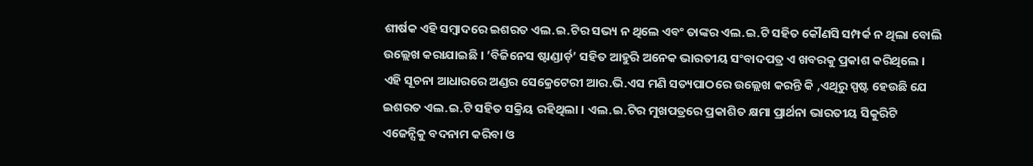ଶୀର୍ଷକ ଏହି ସମ୍ବାଦରେ ଇଶରତ ଏଲ.ଇ.ଟିର ସଭ୍ୟ ନ ଥିଲେ ଏବଂ ତାଙ୍କର ଏଲ.ଇ.ଟି ସହିତ କୌଣସି ସମ୍ପର୍କ ନ ଥିଲା ବୋଲି ଉଲ୍ଲେଖ କରାଯାଇଛି । ’ବିଜିନେସ ଷ୍ଟାଣ୍ଡାର୍ଡ଼’ ସହିତ ଆହୁରି ଅନେକ ଭାରତୀୟ ସଂବାଦପତ୍ର ଏ ଖବରକୁ ପ୍ରକାଶ କରିଥିଲେ । ଏହି ସୂଚନା ଆଧାରରେ ଅଣ୍ଡର ସେକ୍ରେଟେରୀ ଆର.ଭି.ଏସ ମଣି ସତ୍ୟପାଠରେ ଉଲ୍ଲେଖ କରନ୍ତି କି ,ଏଥିରୁ ସ୍ପଷ୍ଟ ହେଉଛି ଯେ ଇଶରତ ଏଲ.ଇ.ଟି ସହିତ ସକ୍ରିୟ ରହିଥିଲା । ଏଲ.ଇ.ଟିର ମୁଖପତ୍ରରେ ପ୍ରକାଶିତ କ୍ଷମା ପ୍ରାର୍ଥନା ଭାରତୀୟ ସିକୁରିଟି ଏଜେନ୍ସିକୁ ବଦନାମ କରିବା ଓ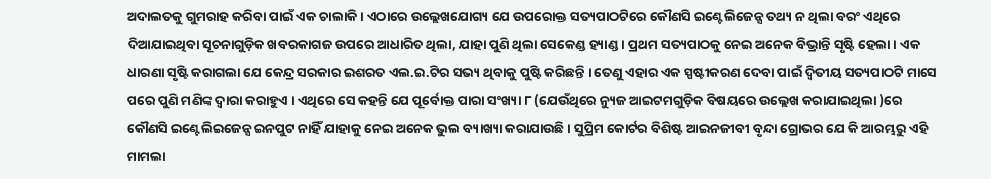ଅଦାଲତକୁ ଗୁମରାହ କରିବା ପାଇଁ ଏକ ଚାଲାକି । ଏଠାରେ ଉଲ୍ଲେଖଯୋଗ୍ୟ ଯେ ଉପରୋକ୍ତ ସତ୍ୟପାଠଟିରେ କୌଣସି ଇଣ୍ଟେଲିଜେନ୍ସ ତଥ୍ୟ ନ ଥିଲା ବରଂ ଏଥିରେ ଦିଆଯାଇଥିବା ସୂଚନାଗୁଡ଼ିକ ଖବରକାଗଜ ଉପରେ ଆଧାରିତ ଥିଲା, ଯାହା ପୁଣି ଥିଲା ସେକେଣ୍ଡ ହ୍ୟାଣ୍ଡ । ପ୍ରଥମ ସତ୍ୟପାଠକୁ ନେଇ ଅନେକ ବିଭ୍ରାନ୍ତି ସୃଷ୍ଟି ହେଲା । ଏକ ଧାରଣା ସୃଷ୍ଟି କରାଗଲା ଯେ କେନ୍ଦ୍ର ସରକାର ଇଶରତ ଏଲ.ଇ.ଟିର ସଭ୍ୟ ଥିବାକୁ ପୁଷ୍ଟି କରିଛନ୍ତି । ତେଣୁ ଏହାର ଏକ ସ୍ପଷ୍ଟୀକରଣ ଦେବା ପାଇଁ ଦ୍ବିତୀୟ ସତ୍ୟପାଠଟି ମାସେ ପରେ ପୁଣି ମଣିଙ୍କ ଦ୍ବାରା କରାହୁଏ । ଏଥିରେ ସେ କହନ୍ତି ଯେ ପୂର୍ବୋକ୍ତ ପାରା ସଂଖ୍ୟା ୮ (ଯେଉଁଥିରେ ନ୍ୟୁଜ ଆଇଟମଗୁଡ଼ିକ ବିଷୟରେ ଉଲ୍ଲେଖ କରାଯାଇଥିଲା )ରେ କୌଣସି ଇଣ୍ଟେଲିଇଜେନ୍ସ ଇନପୁଟ ନାହିଁ ଯାହାକୁ ନେଇ ଅନେକ ଭୁଲ ବ୍ୟାଖ୍ୟା କରାଯାଉଛି । ସୁପ୍ରିମ କୋର୍ଟର ବିଶିଷ୍ଟ ଆଇନଜୀବୀ ବୃନ୍ଦା ଗ୍ରୋଭର ଯେ କି ଆରମ୍ଭରୁ ଏହି ମାମଲା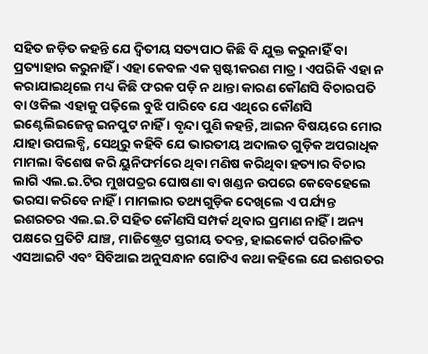ସହିତ ଜଡ଼ିତ କହନ୍ତି ଯେ ଦ୍ବିତୀୟ ସତ୍ୟପାଠ କିଛି ବି ଯୁକ୍ତ କରୁନାହିଁ ବା ପ୍ରତ୍ୟାହାର କରୁନାହିଁ । ଏହା କେବଳ ଏକ ସ୍ପଷ୍ଟୀକରଣ ମାତ୍ର । ଏପରିକି ଏହା ନ କରାଯାଇଥିଲେ ମଧ୍ୟ କିଛି ଫରକ ପଡ଼ି ନ ଥାନ୍ତା କାରଣ କୌଣସି ବିଚାରପତି ବା ଓକିଲ ଏହାକୁ ପଢ଼ିଲେ ବୁଝି ପାରିବେ ଯେ ଏଥିରେ କୌଣସି ଇଣ୍ଟେଲିଇଜେନ୍ସ ଇନପୁଟ ନାହିଁ । ବୃନ୍ଦା ପୁଣି କହନ୍ତି, ଆଇନ ବିଷୟରେ ମୋର ଯାହା ଉପଲବ୍ଧି, ସେଥିରୁ କହିବି ଯେ ଭାରତୀୟ ଅଦାଲତ ଗୁଡ଼ିକ ଅପରାଧିକ ମାମଲା ବିଶେଷ କରି ୟୁନିଫର୍ମରେ ଥିବା ମଣିଷ କରିଥିବା ହତ୍ୟାର ବିଚାର ଲାଗି ଏଲ.ଇ.ଟିର ମୁଖପତ୍ରର ଘୋଷଣା ବା ଖଣ୍ଡନ ଉପରେ କେବେହେଲେ ଭରସା କରିବେ ନାହିଁ । ମାମଲାର ତଥ୍ୟଗୁଡ଼ିକ ଦେଖିଲେ ଏ ପର୍ଯ୍ୟନ୍ତ ଇଶରତର ଏଲ.ଇ.ଟି ସହିତ କୌଣସି ସମ୍ପର୍କ ଥିବାର ପ୍ରମାଣ ନାହିଁ । ଅନ୍ୟ ପକ୍ଷରେ ପ୍ରତିଟି ଯାଞ୍ଚ, ମାଜିଷ୍ଟ୍ରେଟ ସ୍ତରୀୟ ତଦନ୍ତ, ହାଇକୋର୍ଟ ପରିଚାଳିତ ଏସଆଇଟି ଏବଂ ସିବିଆଇ ଅନୁସନ୍ଧାନ ଗୋଟିଏ କଥା କହିଲେ ଯେ ଇଶରତର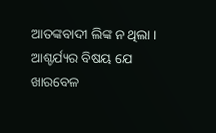ଆତଙ୍କବାଦୀ ଲିଙ୍କ ନ ଥିଲା ।  ଆଶ୍ଚର୍ଯ୍ୟର ବିଷୟ ଯେ ଖାରବେଳ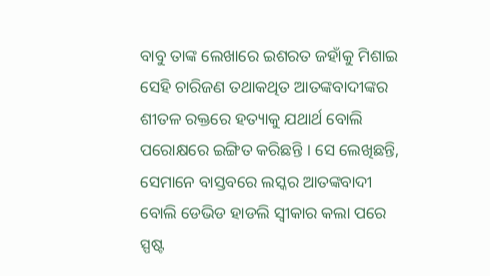ବାବୁ ତାଙ୍କ ଲେଖାରେ ଇଶରତ ଜହାଁକୁ ମିଶାଇ ସେହି ଚାରିଜଣ ତଥାକଥିତ ଆତଙ୍କବାଦୀଙ୍କର ଶୀତଳ ରକ୍ତରେ ହତ୍ୟାକୁ ଯଥାର୍ଥ ବୋଲି ପରୋକ୍ଷରେ ଇଙ୍ଗିତ କରିଛନ୍ତି । ସେ ଲେଖିଛନ୍ତି, ସେମାନେ ବାସ୍ତବରେ ଲସ୍କର ଆତଙ୍କବାଦୀ ବୋଲି ଡେଭିଡ ହାଡଲି ସ୍ବୀକାର କଲା ପରେ ସ୍ପଷ୍ଟ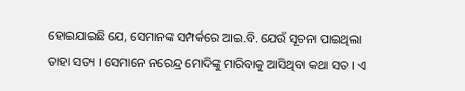ହୋଇଯାଇଛି ଯେ, ସେମାନଙ୍କ ସମ୍ପର୍କରେ ଆଇ.ବି. ଯେଉଁ ସୂଚନା ପାଇଥିଲା ତାହା ସତ୍ୟ । ସେମାନେ ନରେନ୍ଦ୍ର ମୋଦିଙ୍କୁ ମାରିବାକୁ ଆସିଥିବା କଥା ସତ । ଏ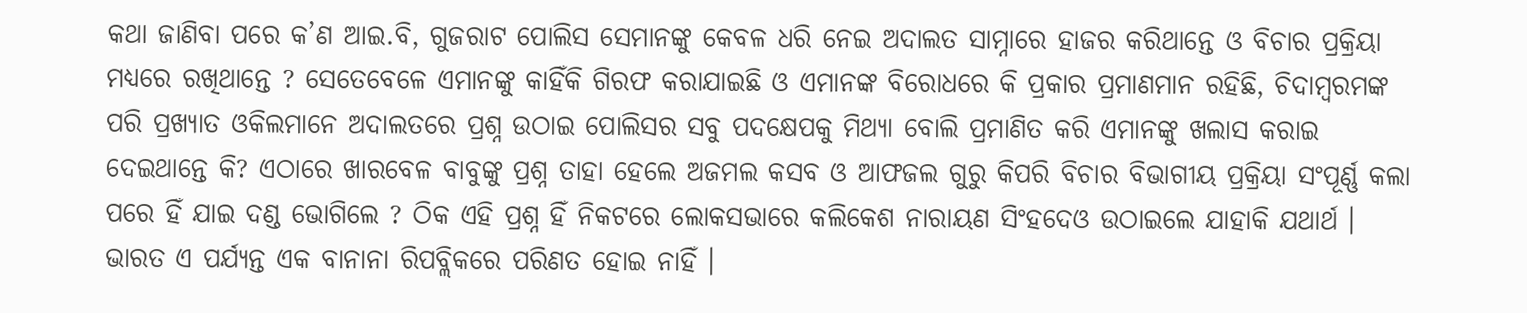କଥା ଜାଣିବା ପରେ କ’ଣ ଆଇ.ବି, ଗୁଜରାଟ ପୋଲିସ ସେମାନଙ୍କୁ କେବଳ ଧରି ନେଇ ଅଦାଲତ ସାମ୍ନାରେ ହାଜର କରିଥାନ୍ତେ ଓ ବିଚାର ପ୍ରକ୍ରିୟା ମଧ୍ୟରେ ରଖିଥାନ୍ତେ ? ସେତେବେଳେ ଏମାନଙ୍କୁ କାହିଁକି ଗିରଫ କରାଯାଇଛି ଓ ଏମାନଙ୍କ ବିରୋଧରେ କି ପ୍ରକାର ପ୍ରମାଣମାନ ରହିଛି, ଚିଦାମ୍ବରମଙ୍କ ପରି ପ୍ରଖ୍ୟାତ ଓକିଲମାନେ ଅଦାଲତରେ ପ୍ରଶ୍ନ ଉଠାଇ ପୋଲିସର ସବୁ ପଦକ୍ଷେପକୁ ମିଥ୍ୟା ବୋଲି ପ୍ରମାଣିତ କରି ଏମାନଙ୍କୁ ଖଲାସ କରାଇ ଦେଇଥାନ୍ତେ କି? ଏଠାରେ ଖାରବେଳ ବାବୁଙ୍କୁ ପ୍ରଶ୍ନ ତାହା ହେଲେ ଅଜମଲ କସବ ଓ ଆଫଜଲ ଗୁରୁ କିପରି ବିଚାର ବିଭାଗୀୟ ପ୍ରକ୍ରିୟା ସଂପୂର୍ଣ୍ଣ କଲା ପରେ ହିଁ ଯାଇ ଦଣ୍ଡ ଭୋଗିଲେ ? ଠିକ ଏହି ପ୍ରଶ୍ନ ହିଁ ନିକଟରେ ଲୋକସଭାରେ କଲିକେଶ ନାରାୟଣ ସିଂହଦେଓ ଉଠାଇଲେ ଯାହାକି ଯଥାର୍ଥ । ଭାରତ ଏ ପର୍ଯ୍ୟନ୍ତ ଏକ ବାନାନା ରିପବ୍ଲିକରେ ପରିଣତ ହୋଇ ନାହିଁ ।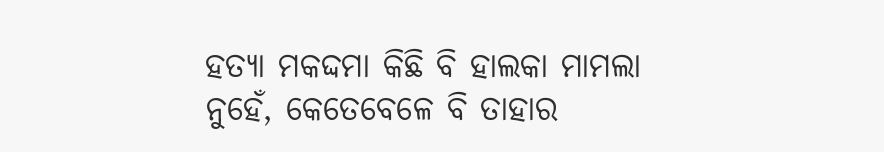ହତ୍ୟା ମକଦ୍ଦମା କିଛି ବି ହାଲକା ମାମଲା ନୁହେଁ, କେତେବେଳେ ବି ତାହାର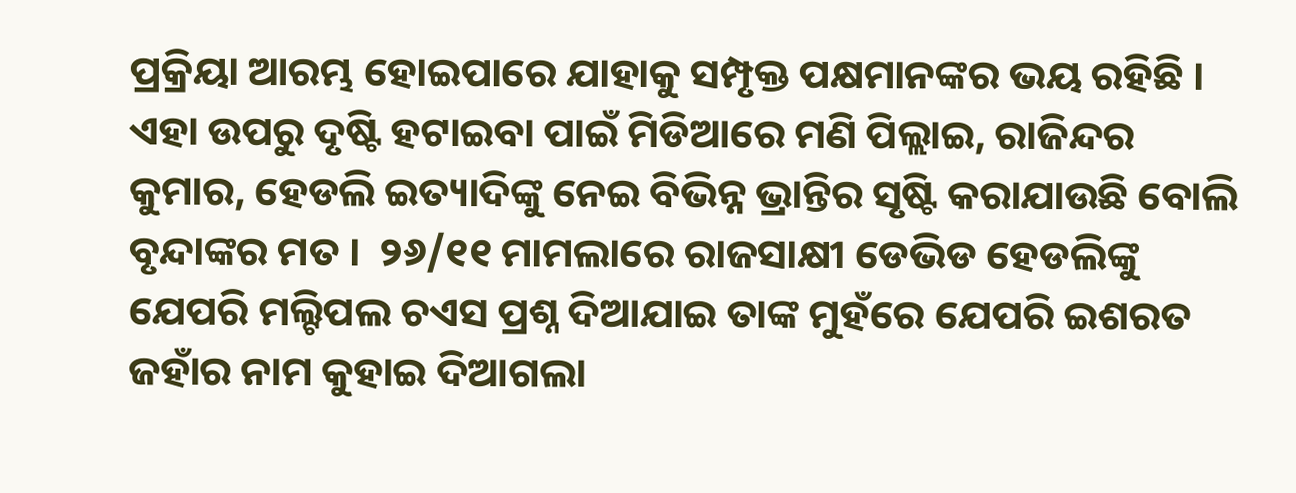ପ୍ରକ୍ରିୟା ଆରମ୍ଭ ହୋଇପାରେ ଯାହାକୁ ସମ୍ପୃକ୍ତ ପକ୍ଷମାନଙ୍କର ଭୟ ରହିଛି । ଏହା ଉପରୁ ଦୃଷ୍ଟି ହଟାଇବା ପାଇଁ ମିଡିଆରେ ମଣି ପିଲ୍ଲାଇ, ରାଜିନ୍ଦର କୁମାର, ହେଡଲି ଇତ୍ୟାଦିଙ୍କୁ ନେଇ ବିଭିନ୍ନ ଭ୍ରାନ୍ତିର ସୃଷ୍ଟି କରାଯାଉଛି ବୋଲି ବୃନ୍ଦାଙ୍କର ମତ ।  ୨୬/୧୧ ମାମଲାରେ ରାଜସାକ୍ଷୀ ଡେଭିଡ ହେଡଲିଙ୍କୁ ଯେପରି ମଲ୍ଟିପଲ ଚଏସ ପ୍ରଶ୍ନ ଦିଆଯାଇ ତାଙ୍କ ମୁହଁରେ ଯେପରି ଇଶରତ ଜହାଁର ନାମ କୁହାଇ ଦିଆଗଲା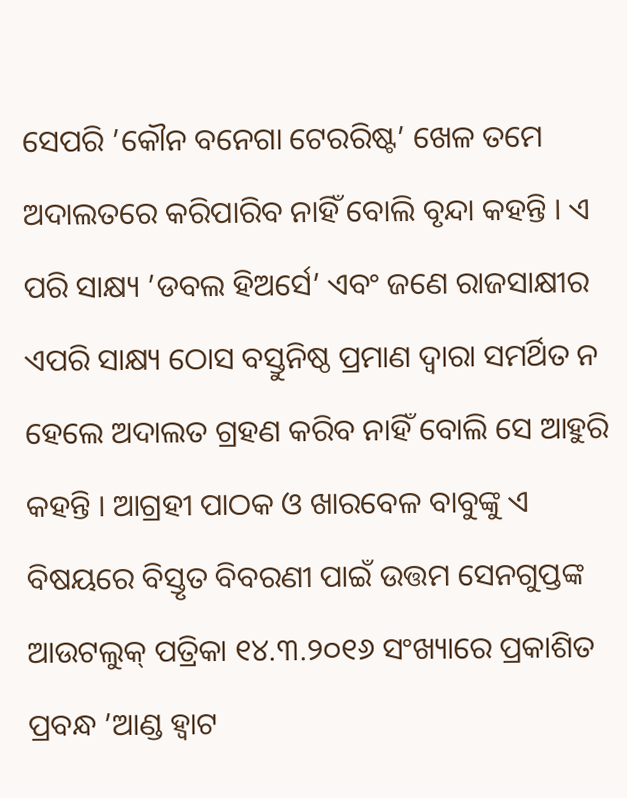ସେପରି ’କୌନ ବନେଗା ଟେରରିଷ୍ଟ’ ଖେଳ ତମେ ଅଦାଲତରେ କରିପାରିବ ନାହିଁ ବୋଲି ବୃନ୍ଦା କହନ୍ତି । ଏ ପରି ସାକ୍ଷ୍ୟ ’ଡବଲ ହିଅର୍ସେ’ ଏବଂ ଜଣେ ରାଜସାକ୍ଷୀର ଏପରି ସାକ୍ଷ୍ୟ ଠୋସ ବସ୍ତୁନିଷ୍ଠ ପ୍ରମାଣ ଦ୍ବାରା ସମର୍ଥିତ ନ ହେଲେ ଅଦାଲତ ଗ୍ରହଣ କରିବ ନାହିଁ ବୋଲି ସେ ଆହୁରି କହନ୍ତି । ଆଗ୍ରହୀ ପାଠକ ଓ ଖାରବେଳ ବାବୁଙ୍କୁ ଏ ବିଷୟରେ ବିସ୍ତୃତ ବିବରଣୀ ପାଇଁ ଉତ୍ତମ ସେନଗୁପ୍ତଙ୍କ ଆଉଟଲୁକ୍ ପତ୍ରିକା ୧୪.୩.୨୦୧୬ ସଂଖ୍ୟାରେ ପ୍ରକାଶିତ ପ୍ରବନ୍ଧ ’ଆଣ୍ଡ ହ୍ବାଟ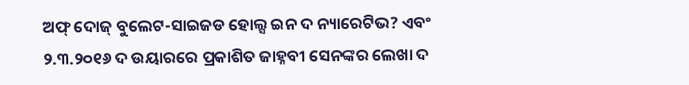ଅଫ୍ ଦୋଜ୍ ବୁଲେଟ-ସାଇଜଡ ହୋଲ୍ସ ଇନ ଦ ନ୍ୟାରେଟିଭ? ଏବଂ ୨.୩.୨୦୧୬ ଦ ଉୟାରରେ ପ୍ରକାଶିତ ଜାହ୍ନବୀ ସେନଙ୍କର ଲେଖା ଦ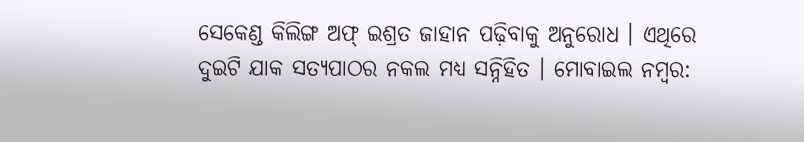ସେକେଣ୍ଡ କିଲିଙ୍ଗ ଅଫ୍ ଇଶ୍ରତ ଜାହାନ ପଢ଼ିବାକୁ ଅନୁରୋଧ । ଏଥିରେ ଦୁଇଟି ଯାକ ସତ୍ୟପାଠର ନକଲ ମଧ୍ୟ ସନ୍ନିହିତ । ମୋବାଇଲ ନମ୍ବର: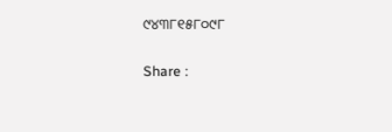୯୪୩୮୧୫୮୦୯୮

Share :